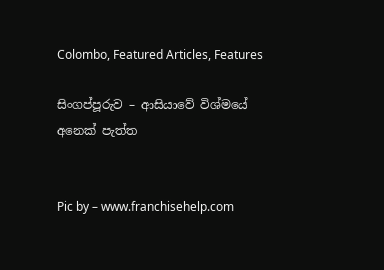Colombo, Featured Articles, Features

සිංගප්පූරුව – ආසියාවේ විශ්මයේ අනෙක් පැත්ත


Pic by – www.franchisehelp.com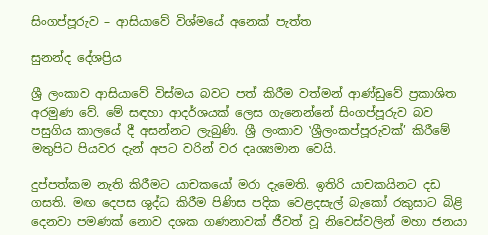සිංගප්පූරුව – ආසියාවේ විශ්මයේ අනෙක් පැත්ත

සුනන්ද දේශප්‍රිය

ශ්‍රී ලංකාව ආසියාවේ විස්මය බවට පත් කිරීම වත්මන් ආණ්ඩුවේ ප්‍රකාශිත අරමුණ වේ. මේ සඳහා ආදර්ශයක් ලෙස ගැනෙන්නේ සිංගප්පූරුව බව පසුගිය කාලයේ දී අසන්නට ලැබුණි. ශ්‍රී ලංකාව ‛ශ්‍රීලංකප්පූරුවක්’ කිරීමේ මතුපිට පියවර දැන් අපට වරින් වර දෘශ්‍යමාන වෙයි.

දුප්පත්කම නැති කිරීමට යාචකයෝ මරා දැමෙති. ඉතිරි යාචකයිනට දඩ ගසති. මඟ දෙපස ශුද්ධ කිරීම පිණිස පදික වෙළදසැල් බැකෝ රකුසාට බිළි දෙනවා පමණක් නොව දශක ගණනාවක් ජීවත් වූ නිවෙස්වලින් මහා ජනයා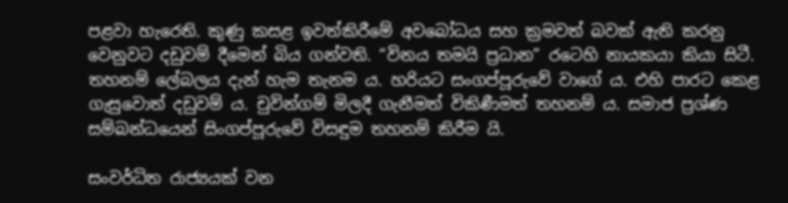පළවා හැරෙති. කුණු කසළ ඉවත්කිරීමේ අවබෝධය සහ ක්‍රමවත් බවක් ඇති කරනු වෙනුවට දඩුවම් දීමෙන් බිය ගන්වති. “විනය තමයි ප්‍රධාන” රටෙහි නායකයා කියා සිටී. තහනම් ලේබලය දැන් හැම තැනම ය. හරියට සංගප්පූරුවේ වාගේ ය. එහි පාරට කෙළ ගැසුවොත් දඩුවම් ය. චුවින්ගම් මිලදී ගැනීමත් විකිණීමත් තහනම් ය. සමාජ ප්‍රශ්ණ සම්බන්ධයෙන් සිංගප්පූරුවේ විසඳුම තහනම් කිරීම යි.

සංවර්ධිත රාජ්‍යයක් වන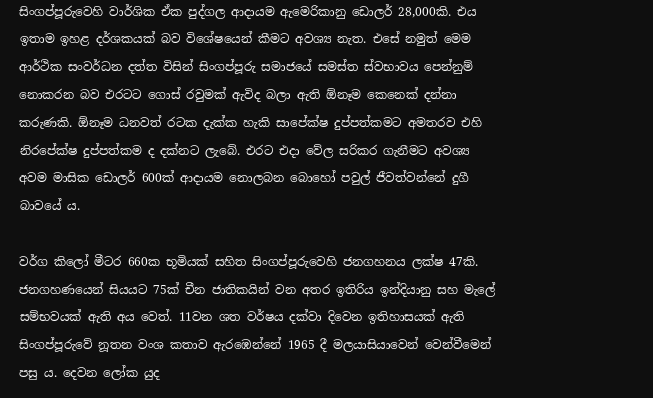සිංගප්පූරුවෙහි වාර්ශික ඒක පුද්ගල ආදායම ඇමෙරිකානු ඩොලර් 28,000කි. එය ඉතාම ඉහළ දර්ශකයක් බව විශේෂයෙන් කීමට අවශ්‍ය නැත. එසේ නමුත් මෙම ආර්ථික සංවර්ධන දත්ත විසින් සිංගප්පූරු සමාජයේ සමස්ත ස්වභාවය පෙන්නුම් නොකරන බව එරටට ගොස් රවුමක් ඇවිද බලා ඇති ඕනෑම කෙනෙක් දන්නා කරුණකි. ඕනෑම ධනවත් රටක දැක්ක හැකි සාපේක්ෂ දුප්පත්කමට අමතරව එහි නිරපේක්ෂ දුප්පත්කම ද දක්නට ලැබේ. එරට එදා වේල සරිකර ගැනීමට අවශ්‍ය අවම මාසික ඩොලර් 600ක් ආදායම නොලබන බොහෝ පවුල් ජීවත්වන්නේ දුගී බාවයේ ය.

වර්ග කිලෝ මීටර 660ක භූමියක් සහිත සිංගප්පූරුවෙහි ජනගහනය ලක්ෂ 47කි. ජනගහණයෙන් සියයට 75ක් චීන ජාතිකයින් වන අතර ඉතිරිය ඉන්දියානු සහ මැලේ සම්භවයක් ඇති අය වෙත්. 11වන ශත වර්ෂය දක්වා දිවෙන ඉතිහාසයක් ඇති සිංගප්පූරුවේ නූතන වංශ කතාව ඇරඹෙන්නේ 1965 දී මලයාසියාවෙන් වෙන්වීමෙන් පසු ය. දෙවන ලෝක යුද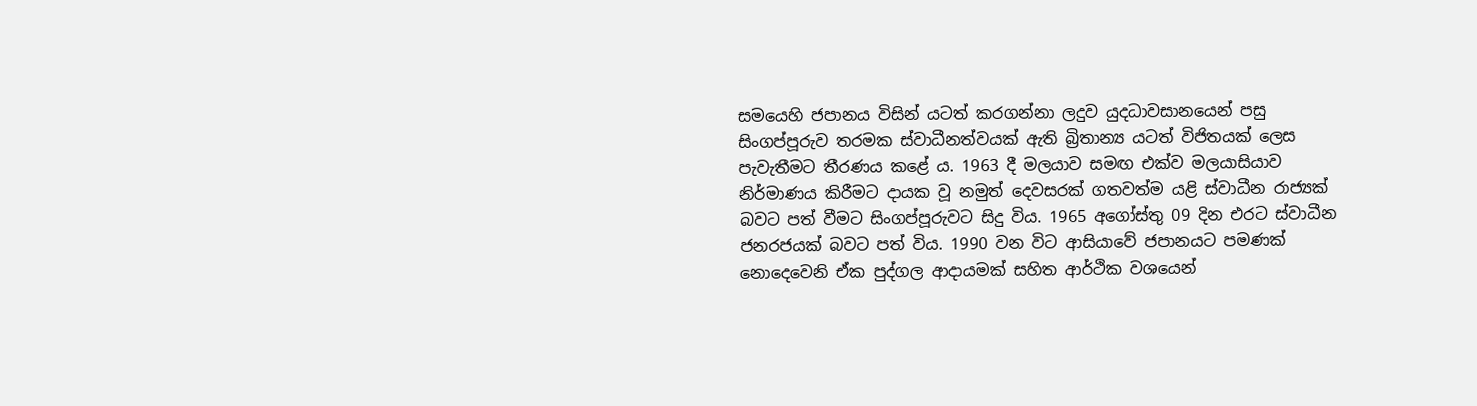සමයෙහි ජපානය විසින් යටත් කරගන්නා ලදුව යුදධාවසානයෙන් පසු සිංගප්පූරුව තරමක ස්වාධීනත්වයක් ඇති බ්‍රිතාන්‍ය යටත් විජිතයක් ලෙස පැවැතීමට තීරණය කළේ ය. 1963 දී මලයාව සමඟ එක්ව මලයාසියාව නිර්මාණය කිරීමට දායක වූ නමුත් දෙවසරක් ගතවත්ම යළි ස්වාධීන රාජ්‍යක් බවට පත් වීමට සිංගප්පූරුවට සිදු විය. 1965 අගෝස්තු 09 දින එරට ස්වාධීන ජනරජයක් බවට පත් විය. 1990 වන විට ආසියාවේ ජපානයට පමණක් නොදෙවෙනි ඒක පුද්ගල ආදායමක් සහිත ආර්ථික වශයෙන්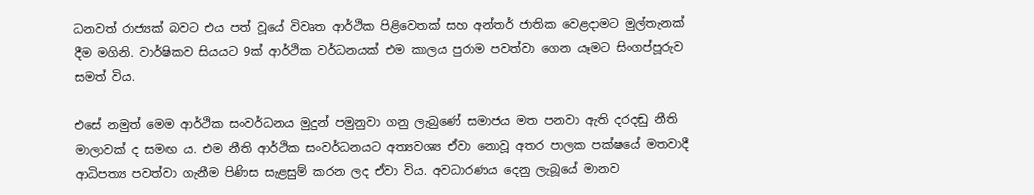ධනවත් රාජ්‍යක් බවට එය පත් වූයේ විවෘත ආර්ථික පිළිවෙතක් සහ අන්තර් ජාතික වෙළදාමට මුල්තැනක් දීම මගිනි. වාර්ෂිකව සියයට 9ක් ආර්ථික වර්ධනයක් එම කාලය පුරාම පවත්වා ගෙන යෑමට සිංගප්පූරුව සමත් විය.

එසේ නමුත් මෙම ආර්ථික සංවර්ධනය මුදුන් පමුනුවා ගනු ලැබුණේ සමාජය මත පනවා ඇති දරදඬු නීති මාලාවක් ද සමඟ ය. එම නීති ආර්ථික සංවර්ධනයට අත්‍යවශ්‍ය ඒවා නොවූ අතර පාලක පක්ෂයේ මතවාදී ආධිපත්‍ය පවත්වා ගැනීම පිණිස සැළසුම් කරන ලද ඒවා විය. අවධාරණය දෙනු ලැබූයේ මානව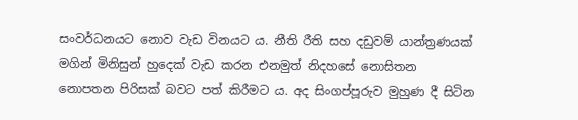සංවර්ධනයට නොව වැඩ විනයට ය. නීති රීති සහ දඩුවම් යාන්ත්‍රණයක් මගින් මිනිසුන් හුදෙක් වැඩ කරන එනමුත් නිදහසේ නොසිතන නොපතන පිරිසක් බවට පත් කිරීමට ය. අද සිංගප්පූරුව මුහුණ දී සිටින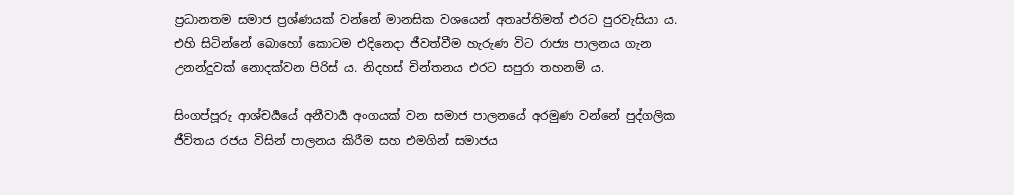ප්‍රධානතම සමාජ ප්‍රශ්ණයක් වන්නේ මානසික වශයෙන් අතෘප්තිමත් එරට පුරවැසියා ය. එහි සිටින්නේ බොහෝ කොටම එදිනෙදා ජීවත්වීම හැරුණ විට රාජ්‍ය පාලනය ගැන උනන්දුවක් නොදක්වන පිරිස් ය. නිදහස් චින්තනය එරට සපුරා තහනම් ය.

සිංගප්පූරු ආශ්චර්‍යයේ අනීවාර්‍ය අංගයක් වන සමාජ පාලනයේ අරමුණ වන්නේ පුද්ගලික ජීවිතය රජය විසින් පාලනය කිරීම සහ එමගින් සමාජය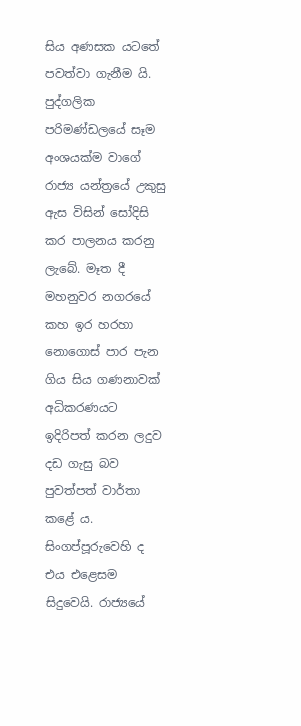සිය අණසක යටතේ පවත්වා ගැනීම යි. පුද්ගලික පරිමණ්ඩලයේ සෑම අංශයක්ම වාගේ රාජ්‍ය යන්ත්‍රයේ උකුසු ඇස විසින් සෝදිසි කර පාලනය කරනු ලැබේ. මෑත දී මහනුවර නගරයේ කහ ඉර හරහා නොගොස් පාර පැන ගිය සිය ගණනාවක් අධිකරණයට ඉදිරිපත් කරන ලදුව දඩ ගැසු බව පුවත්පත් වාර්තා කළේ ය. සිංගප්පූරුවෙහි ද එය එළෙසම සිදුවෙයි. රාජ්‍යයේ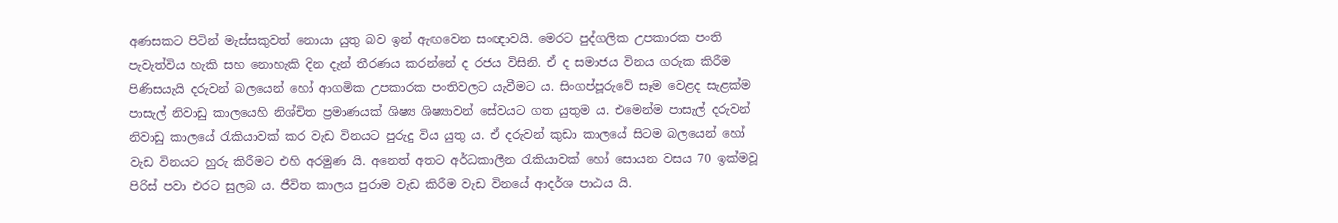අණසකට පිටින් මැස්සකුවත් නොයා යුතු බව ඉන් ඇඟවෙන සංඥාවයි. මෙරට පුද්ගලික උපකාරක පංති පැවැත්විය හැකි සහ නොහැකි දින දැන් තීරණය කරන්නේ ද රජය විසිනි. ඒ ද සමාජය විනය ගරුක කිරීම පිණිසයැයි දරුවන් බලයෙන් හෝ ආගමික උපකාරක පංතිවලට යැවීමට ය. සිංගප්පූරුවේ සෑම වෙළද සැළක්ම පාසැල් නිවාඩු කාලයෙහි නිශ්චිත ප්‍රමාණයක් ශිෂ්‍ය ශිෂ්‍යාවන් සේවයට ගත යුතුම ය. එමෙන්ම පාසැල් දරුවන් නිවාඩු කාලයේ රැකියාවක් කර වැඩ විනයට පුරුදු විය යුතු ය. ඒ දරුවන් කුඩා කාලයේ සිටම බලයෙන් හෝ වැඩ විනයට හුරු කිරීමට එහි අරමුණ යි. අනෙත් අතට අර්ධකාලීන රැකියාවක් හෝ සොයන වසය 70 ඉක්මවූ පිරිස් පවා එරට සුලබ ය. ජීවිත කාලය පුරාම වැඩ කිරීම වැඩ විනයේ ආදර්ශ පාඨය යි.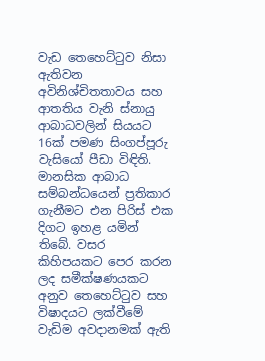වැඩ තෙහෙට්ටුව නිසා ඇතිවන අවිනිශ්චිතතාවය සහ ආතතිය වැනි ස්නායු ආබාධවලින් සියයට 16ක් පමණ සිංගප්පූරු වැසියෝ පීඩා විඳිති. මානසික ආබාධ සම්බන්ධයෙන් ප්‍රතිකාර ගැනීමට එන පිරිස් එක දිගට ඉහළ යමින් තිබේ. වසර කිහිපයකට පෙර කරන ලද සමීක්ෂණයකට අනුව තෙහෙට්ටුව සහ විෂාදයට ලක්වීමේ වැඩිම අවදානමක් ඇති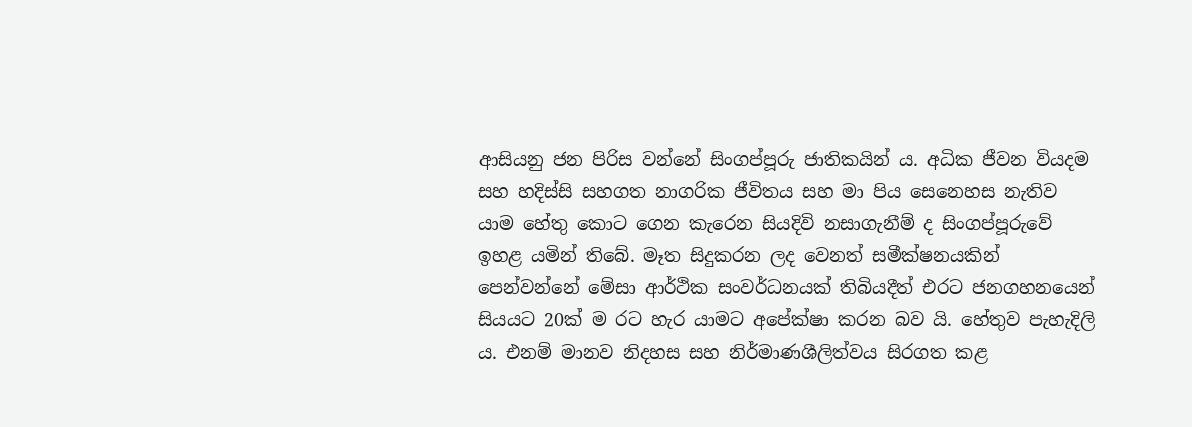ආසියනු ජන පිරිස වන්නේ සිංගප්පූරු ජාතිකයින් ය. අධික ජීවන වියදම සහ හදිස්සි සහගත නාගරික ජීවිතය සහ මා පිය සෙනෙහස නැතිව යාම හේතු කොට ගෙන කැරෙන සියදිවි නසාගැනීම් ද සිංගප්පූරුවේ ඉහළ යමින් තිබේ. මෑත සිදුකරන ලද වෙනත් සමීක්ෂනයකින් පෙන්වන්නේ මේසා ආර්ථික සංවර්ධනයක් තිබියදීත් එරට ජනගහනයෙන් සියයට 20ක් ම රට හැර යාමට අපේක්ෂා කරන බව යි. හේතුව පැහැදිලි ය. එනම් මානව නිදහස සහ නිර්මාණශීලිත්වය සිරගත කළ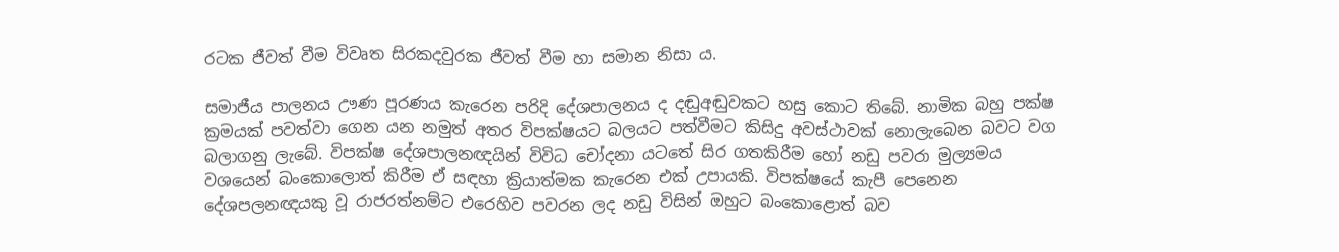රටක ජීවත් වීම විවෘත සිරකදවුරක ජීවත් වීම හා සමාන නිසා ය.

සමාජීය පාලනය ඌණ පූරණය කැරෙන පරිදි දේශපාලනය ද දඬුඅඬුවකට හසු කොට තිබේ. නාමික බහු පක්ෂ ක්‍රමයක් පවත්වා ගෙන යන නමුත් අතර විපක්ෂයට බලයට පත්වීමට කිසිදු අවස්ථාවක් නොලැබෙන බවට වග බලාගනු ලැබේ. විපක්ෂ දේශපාලනඥයින් විවිධ චෝදනා යටතේ සිර ගතකිරීම හෝ නඩු පවරා මුල්‍යමය වශයෙන් බංකොලොත් කිරීම ඒ සඳහා ක්‍රියාත්මක කැරෙන එක් උපායකි. විපක්ෂයේ කැපී පෙනෙන දේශපලනඥයකු වූ රාජරත්නම්ට එරෙහිව පවරන ලද නඩු විසින් ඔහුට බංකොළොත් බව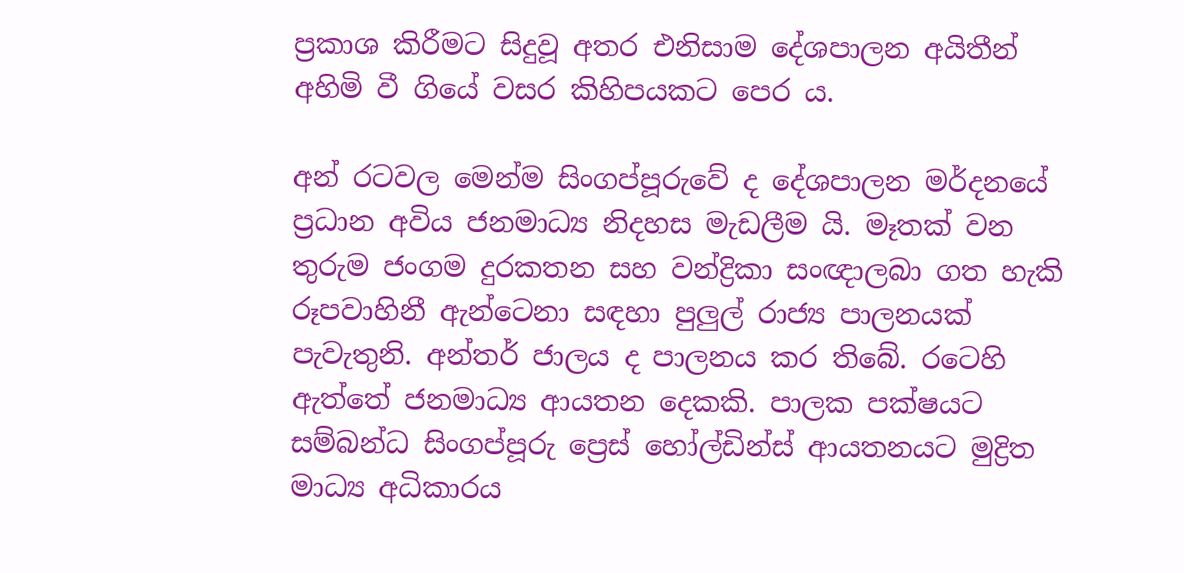ප්‍රකාශ කිරීමට සිදුවූ අතර එනිසාම දේශපාලන අයිතීන් අහිමි වී ගියේ වසර කිහිපයකට පෙර ය.

අන් රටවල මෙන්ම සිංගප්පූරුවේ ද දේශපාලන මර්දනයේ ප්‍රධාන අවිය ජනමාධ්‍ය නිදහස මැඩලීම යි. මෑතක් වන තුරුම ජංගම දුරකතන සහ වන්ද්‍රිකා සංඥාලබා ගත හැකි රූපවාහිනී ඇන්ටෙනා සඳහා පුලුල් රාජ්‍ය පාලනයක් පැවැතුනි. අන්තර් ජාලය ද පාලනය කර තිබේ. රටෙහි ඇත්තේ ජනමාධ්‍ය ආයතන දෙකකි. පාලක පක්ෂයට සම්බන්ධ සිංගප්පූරු ප්‍රෙස් හෝල්ඩින්ස් ආයතනයට මුද්‍රිත මාධ්‍ය අධිකාරය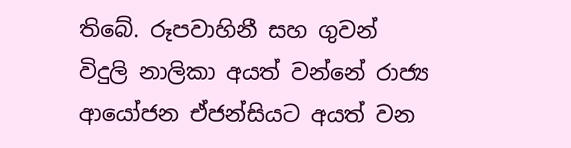තිබේ. රූපවාහිනී සහ ගුවන් විදුලි නාලිකා අයත් වන්නේ රාජ්‍ය ආයෝජන ඒජන්සියට අයත් වන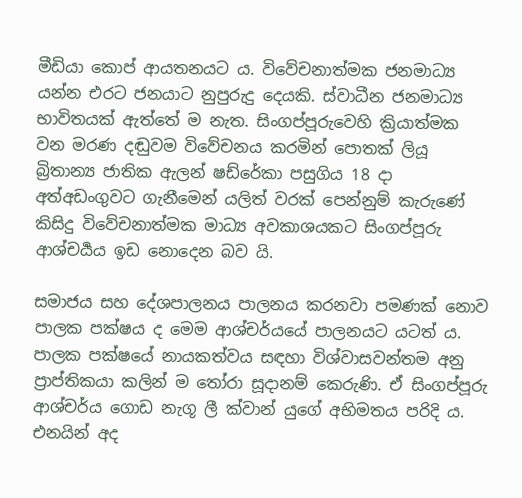මීඩියා කොප් ආයතනයට ය. විවේචනාත්මක ජනමාධ්‍ය යන්න එරට ජනයාට නුපුරුදු දෙයකි. ස්වාධීන ජනමාධ්‍ය භාවිතයක් ඇත්තේ ම නැත. සිංගප්පූරුවෙහි ක්‍රියාත්මක වන මරණ දඬුවම විවේචනය කරමින් පොතක් ලියූ බ්‍රිතාන්‍ය ජාතික ඇලන් ෂඩ්රේකා පසුගිය 18 දා අත්අඩංගුවට ගැනීමෙන් යලිත් වරක් පෙන්නුම් කැරුණේ කිසිදු විවේචනාත්මක මාධ්‍ය අවකාශයකට සිංගප්පූරු ආශ්චර්‍යය ඉඩ නොදෙන බව යි.

සමාජය සහ දේශපාලනය පාලනය කරනවා පමණක් නොව පාලක පක්ෂය ද මෙම ආශ්චර්යයේ පාලනයට යටත් ය. පාලක පක්ෂයේ නායකත්වය සඳහා විශ්වාසවන්තම අනු ප්‍රාප්තිකයා කලින් ම තෝරා සූදානම් කෙරුණි. ඒ සිංගප්පූරු ආශ්චර්ය ගොඩ නැගූ ලී ක්වාන් යුගේ අභිමතය පරිදි ය. එනයින් අද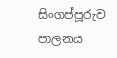සිංගප්පූරුව පාලනය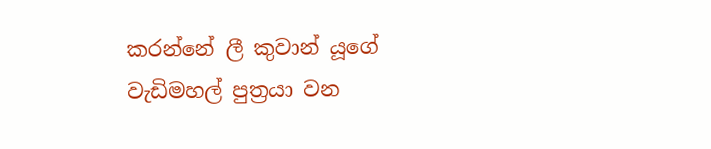කරන්නේ ලී කුවාන් යූගේ වැඩිමහල් පුත්‍රයා වන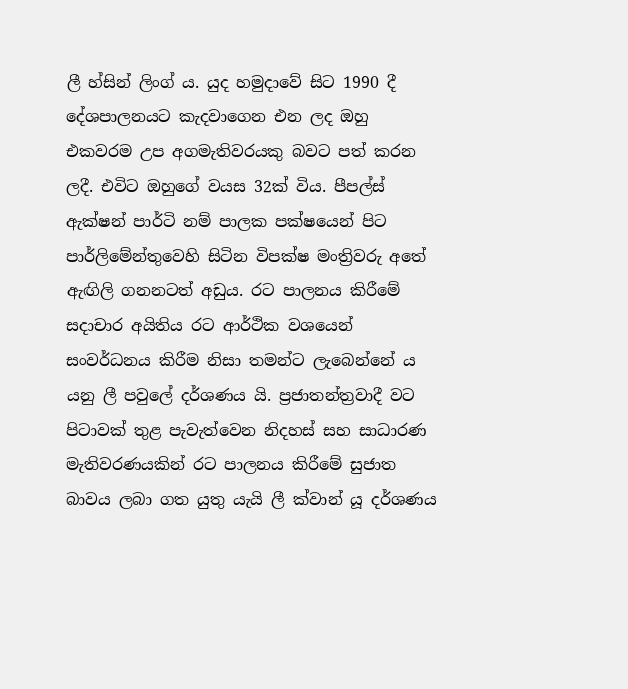ලී හ්සින් ලිංග් ය. යුද හමුදාවේ සිට 1990 දී දේශපාලනයට කැදවාගෙන එන ලද ඔහු එකවරම උප අගමැතිවරයකු බවට පත් කරන ලදී. එවිට ඔහුගේ වයස 32ක් විය. පීපල්ස් ඇක්ෂන් පාර්ටි නම් පාලක පක්ෂයෙන් පිට පාර්ලිමේන්තුවෙහි සිටින විපක්ෂ මංත්‍රිවරු අතේ ඇඟිලි ගනනටත් අඩුය. රට පාලනය කිරීමේ සදාචාර අයිතිය රට ආර්ථික වශයෙන් සංවර්ධනය කිරීම නිසා තමන්ට ලැබෙන්නේ ය යනු ලී පවුලේ දර්ශණය යි. ප්‍රජාතන්ත්‍රවාදී වට පිටාවක් තුළ පැවැත්වෙන නිදහස් සහ සාධාරණ මැතිවරණයකින් රට පාලනය කිරීමේ සුජාත බාවය ලබා ගත යුතු යැයි ලී ක්වාන් යූ දර්ශණය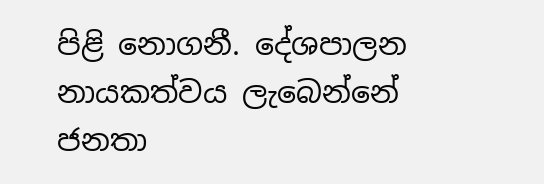පිළි නොගනී. දේශපාලන නායකත්වය ලැබෙන්නේ ජනතා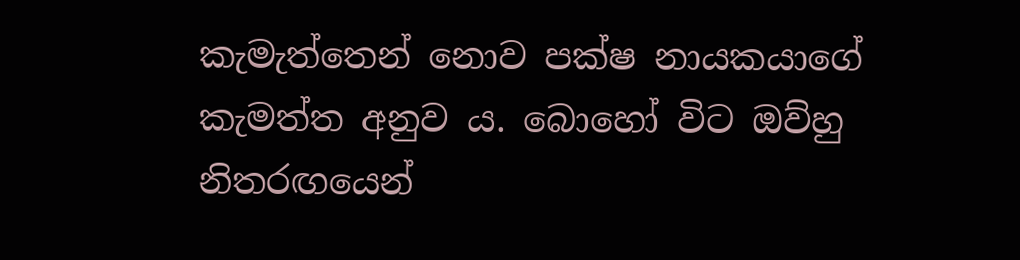කැමැත්තෙන් නොව පක්ෂ නායකයාගේ කැමත්ත අනුව ය. බොහෝ විට ඔව්හු නිතරඟයෙන්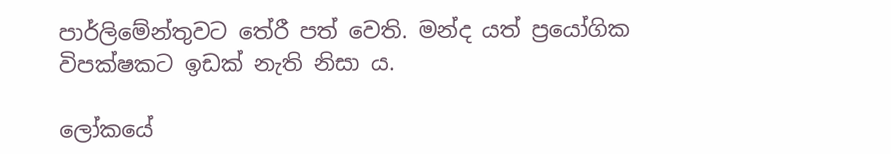පාර්ලිමේන්තුවට තේරී පත් වෙති. මන්ද යත් ප්‍රයෝගික විපක්ෂකට ඉඩක් නැති නිසා ය.

ලෝකයේ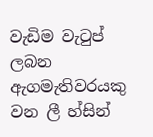වැඩිම වැටුප් ලබන ඇගමැතිවරයකු වන ලී හ්සින්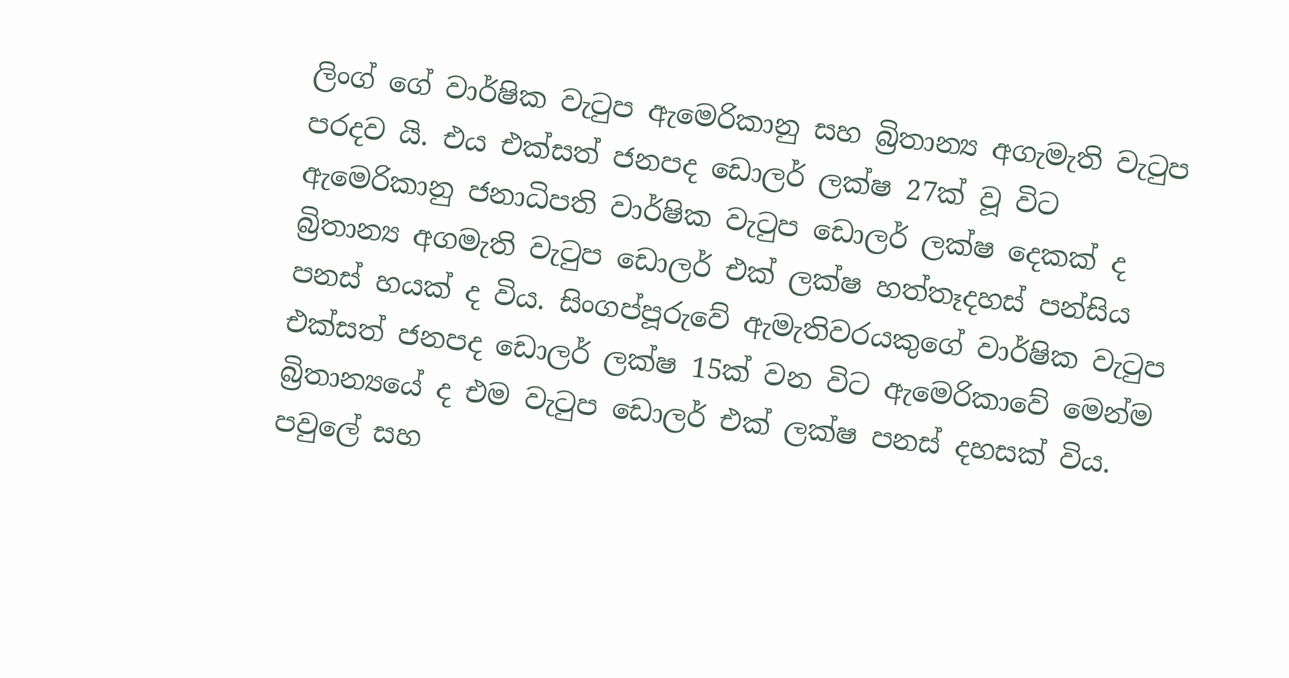ලිංග් ගේ වාර්ෂික වැටුප ඇමෙරිකානු සහ බ්‍රිතාන්‍ය අගැමැති වැටුප පරදව යි. එය එක්සත් ජනපද ඩොලර් ලක්ෂ 27ක් වූ විට ඇමෙරිකානු ජනාධිපති වාර්ෂික වැටුප ඩොලර් ලක්ෂ දෙකක් ද බ්‍රිතාන්‍ය අගමැති වැටුප ඩොලර් එක් ලක්ෂ හත්තෑදහස් පන්සිය පනස් හයක් ද විය. සිංගප්පූරුවේ ඇමැතිවරයකුගේ වාර්ෂික වැටුප එක්සත් ජනපද ඩොලර් ලක්ෂ 15ක් වන විට ඇමෙරිකාවේ මෙන්ම බ්‍රිතාන්‍යයේ ද එම වැටුප ඩොලර් එක් ලක්ෂ පනස් දහසක් විය. පවුලේ සහ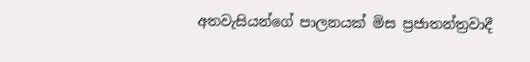අතවැසියන්ගේ පාලනයක් මිස ප්‍රජාතන්ත්‍රවාදී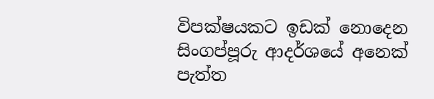විපක්ෂයකට ඉඩක් නොදෙන සිංගප්පූරු ආදර්ශයේ අනෙක් පැත්ත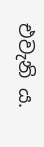එවැනි ය.